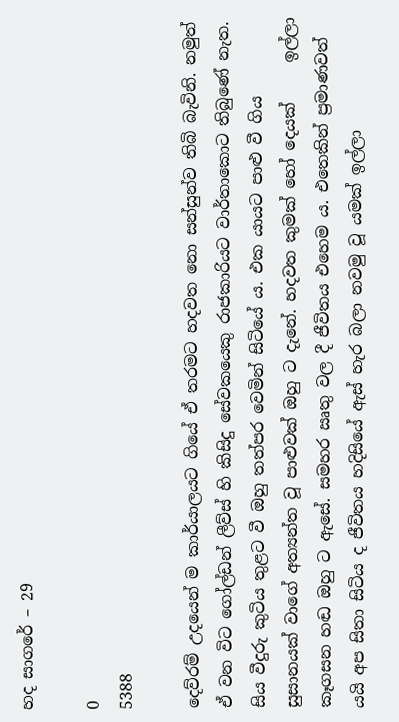හද සාගරේ – 29

0
5388

දෙව්රම් උදයෙන් ම කාර්යාලයට ගියේ ඒ තරමට හදවත නො සන්සුන්ව තිබි බැවිනි. නමුත් ඒ වන විට ගෝල්ඩන් ලීව්ස් හි කිසිදු සේවකයෙකු රාජකාරියට වාර්තාකොට තිබුණේ නැත. සිය වීදුරු කුටිය තුළට වී ඔහු තත්පර වෙමින් සිටියේ ය. එක යායට පාළු වී ගිය සුසානයක් වාගේ අත්‍යන්ත වූ පාළුවක් ඔහු ට දැනේ. හදවත කුමක් හෝ දෙයක්     ඉල්ලා කෑගසන හඬ ඔහු ට ඇසේ. සමහර ඍතු වල දී ජීවිතය එහෙම ය. එතෙකින් ප්‍රමාණවත් යයි අප සිතා සිටිය ද ජීවිතය හදිසියේ ඇස් හැර බලා නවමු වූ යමක් ඉල්ලා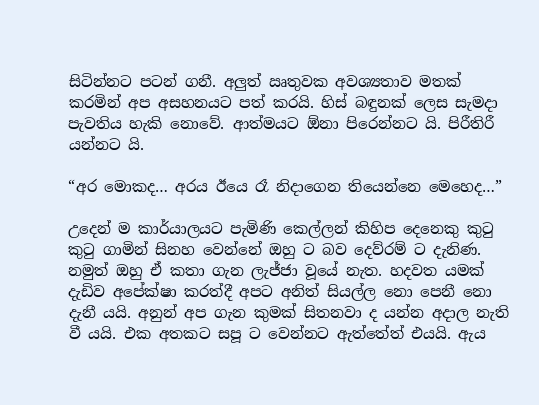සිටින්නට පටන් ගනී. අලුත් ඍතුවක අවශ්‍යතාව මතක් කරමින් අප අසහනයට පත් කරයි. හිස් බඳුනක් ලෙස සැමදා පැවතිය හැකි නොවේ. ආත්මයට ඕනා පිරෙන්නට යි. පිරීතිරී යන්නට යි.

“අර මොකද… අරය ඊයෙ රෑ නිදාගෙන තියෙන්නෙ මෙහෙද…”

උදෙන් ම කාර්යාලයට පැමිණි කෙල්ලන් කිහිප දෙනෙකු කුටු කුටු ගාමින් සිනහ වෙන්නේ ඔහු ට බව දෙව්රම් ට දැනිණ. නමුත් ඔහු ඒ කතා ගැන ලැජ්ජා වූයේ නැත. හදවත යමක් දැඩිව අපේක්ෂා කරත්දී අපට අනිත් සියල්ල නො පෙනී නො දැනී යයි. අනුන් අප ගැන කුමක් සිතනවා ද යන්න අදාල නැති වී යයි. එක අතකට සපූ ට වෙන්නට ඇත්තේත් එයයි. ඇය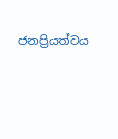ජනප්‍රියත්වය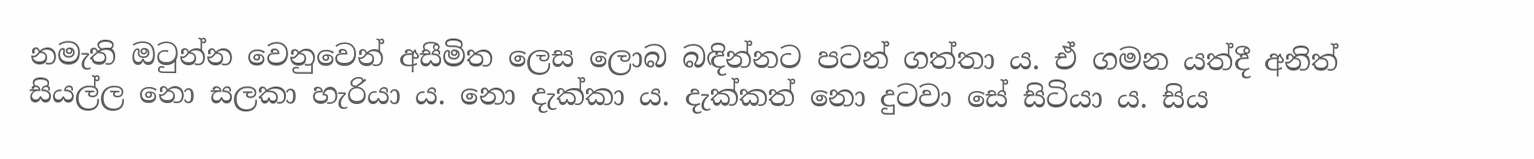නමැති ඔටුන්න වෙනුවෙන් අසීමිත ලෙස ලොබ බඳින්නට පටන් ගත්තා ය. ඒ ගමන යත්දී අනිත් සියල්ල නො සලකා හැරියා ය. නො දැක්කා ය. දැක්කත් නො දුටවා සේ සිටියා ය. සිය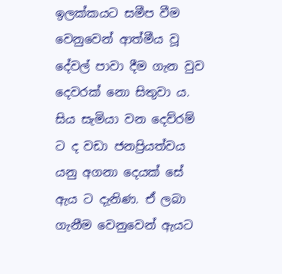ඉලක්කයට සමීප වීම වෙනුවෙන් ආත්මීය වූ දේවල් පාවා දීම ගැන වුව දෙවරක් නො සිතුවා ය. සිය සැමියා වන දෙව්රම් ට ද වඩා ජනප්‍රියත්වය යනු අගනා දෙයක් සේ ඇය ට දැනිණ. ඒ ලබා ගැනීම වෙනුවෙන් ඇයට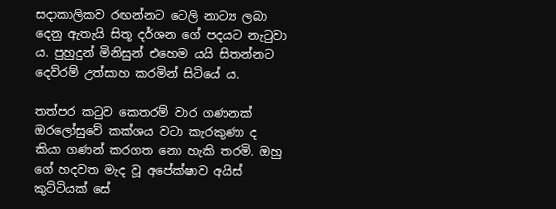සදාකාලිකව රඟන්නට ටෙලි නාට්‍ය ලබා දෙනු ඇතැයි සිතූ දර්ශන ගේ පදයට නැටුවා ය. පුහුදුන් මිනිසුන් එහෙම යයි සිතන්නට දෙව්රම් උත්සාහ කරමින් සිටියේ ය.

තත්පර කටුව කෙතරම් වාර ගණනක් ඔරලෝසුවේ කක්ශය වටා කැරකුණා ද කියා ගණන් කරගත නො හැකි තරමි. ඔහු ගේ හදවත මැද වූ අපේක්ෂාව අයිස් කුට්ටියක් සේ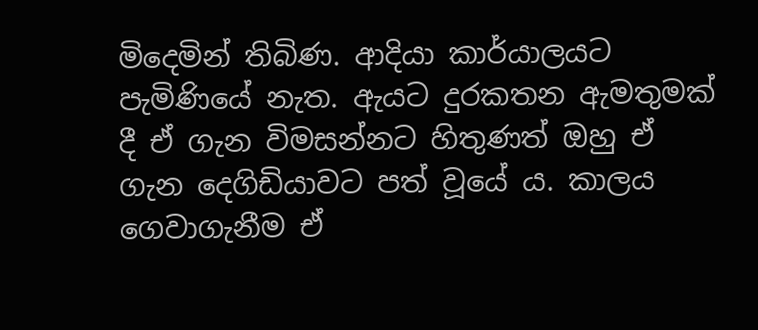මිදෙමින් තිබිණ. ආදියා කාර්යාලයට පැමිණියේ නැත. ඇයට දුරකතන ඇමතුමක් දී ඒ ගැන විමසන්නට හිතුණත් ඔහු ඒ ගැන දෙගිඩියාවට පත් වූයේ ය. කාලය ගෙවාගැනීම ඒ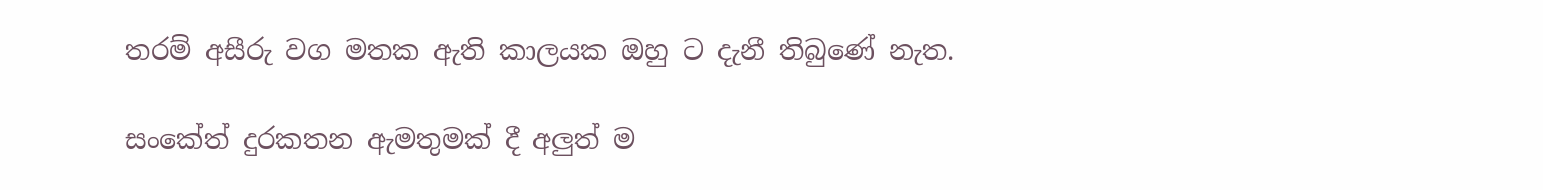තරම් අසීරු වග මතක ඇති කාලයක ඔහු ට දැනී තිබුණේ නැත.

සංකේත් දුරකතන ඇමතුමක් දී අලුත් ම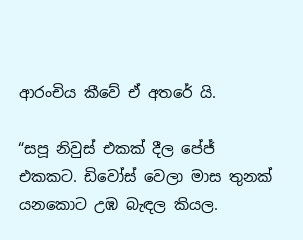ආරංචිය කීවේ ඒ අතරේ යි.

“සපූ නිවුස් එකක් දීල පේජ් එකකට. ඩිවෝස් වෙලා මාස තුනක් යනකොට උඹ බැඳල කියල.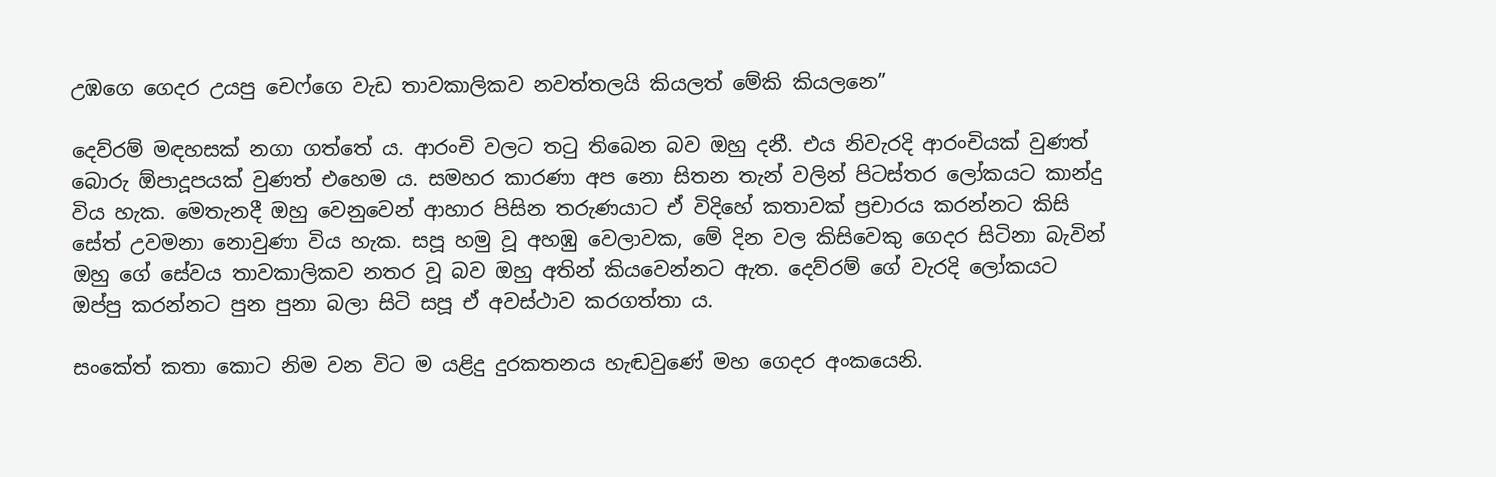උඹගෙ ගෙදර උයපු චෙෆ්ගෙ වැඩ තාවකාලිකව නවත්තලයි කියලත් මේකි කියලනෙ”

දෙව්රම් මඳහසක් නගා ගත්තේ ය. ආරංචි වලට තටු තිබෙන බව ඔහු දනී. එය නිවැරදි ආරංචියක් වුණත් බොරු ඕපාදූපයක් වුණත් එහෙම ය. සමහර කාරණා අප නො සිතන තැන් වලින් පිටස්තර ලෝකයට කාන්දු විය හැක. මෙතැනදී ඔහු වෙනුවෙන් ආහාර පිසින තරුණයාට ඒ විදිහේ කතාවක් ප්‍රචාරය කරන්නට කිසි සේත් උවමනා නොවුණා විය හැක. සපූ හමු වූ අහඹු වෙලාවක, මේ දින වල කිසිවෙකු ගෙදර සිටිනා බැවින් ඔහු ගේ සේවය තාවකාලිකව නතර වූ බව ඔහු අතින් කියවෙන්නට ඇත. දෙව්රම් ගේ වැරදි ලෝකයට ඔප්පු කරන්නට පුන පුනා බලා සිටි සපූ ඒ අවස්ථාව කරගත්තා ය.

සංකේත් කතා කොට නිම වන විට ම යළිදු දුරකතනය හැඬවුණේ මහ ගෙදර අංකයෙනි.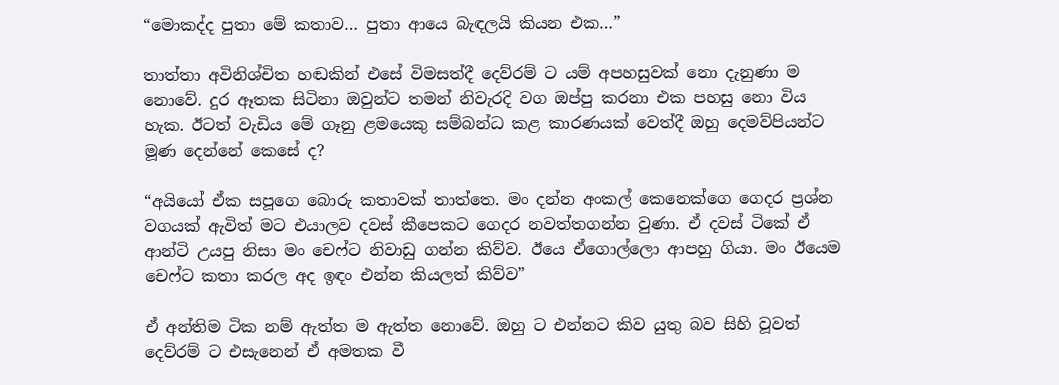“මොකද්ද පුතා මේ කතාව… පුතා ආයෙ බැඳලයි කියන එක…”

තාත්තා අවිනිශ්චිත හඬකින් එසේ විමසත්දී දෙව්රම් ට යම් අපහසුවක් නො දැනුණා ම නොවේ. දුර ඈතක සිටිනා ඔවුන්ට තමන් නිවැරදි වග ඔප්පු කරනා එක පහසු නො විය හැක. ඊටත් වැඩිය මේ ගෑනු ළමයෙකු සම්බන්ධ කළ කාරණයක් වෙත්දී ඔහු දෙමව්පියන්ට මූණ දෙන්නේ කෙසේ ද?

“අයියෝ ඒක සපූගෙ බොරු කතාවක් තාත්තෙ. මං දන්න අංකල් කෙනෙක්ගෙ ගෙදර ප්‍රශ්න වගයක් ඇවිත් මට එයාලව දවස් කීපෙකට ගෙදර නවත්තගන්න වුණා. ඒ දවස් ටිකේ ඒ ආන්ටි උයපු නිසා මං චෙෆ්ට නිවාඩු ගන්න කිව්ව. ඊයෙ ඒගොල්ලො ආපහු ගියා. මං ඊයෙම චෙෆ්ට කතා කරල අද ඉඳං එන්න කියලත් කිව්ව”

ඒ අන්තිම ටික නම් ඇත්ත ම ඇත්ත නොවේ. ඔහු ට එන්නට කිව යුතු බව සිහි වූවත් දෙව්රම් ට එසැනෙන් ඒ අමතක වී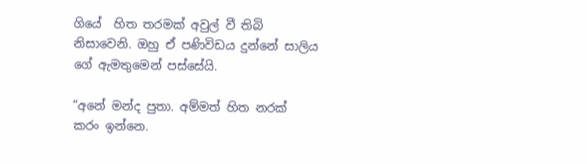ගියේ  හිත තරමක් අවුල් වී තිබි නිසාවෙනි. ඔහු ඒ පණිවිඩය දුන්නේ සාලිය ගේ ඇමතුමෙන් පස්සේයි.

“අනේ මන්ද පුතා. අම්මත් හිත නරක් කරං ඉන්නෙ.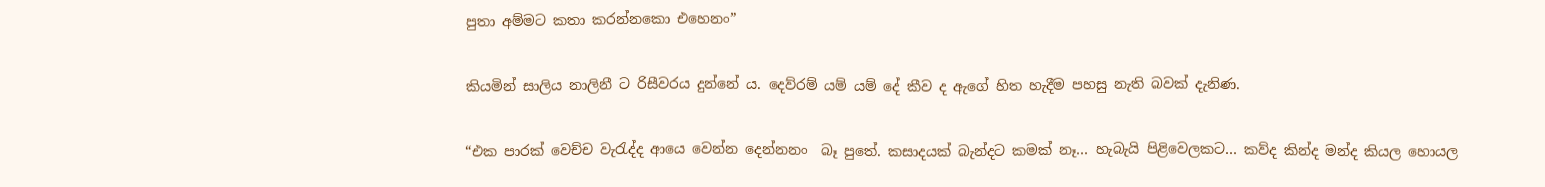පුතා අම්මට කතා කරන්නකො එහෙනං”

කියමින් සාලිය නාලිනී ට රිසීවරය දුන්නේ ය. දෙව්රම් යම් යම් දේ කීව ද ඇගේ හිත හැදීම පහසු නැති බවක් දැනිණ.

“එක පාරක් වෙච්ච වැරැද්ද ආයෙ වෙන්න දෙන්නනං  බෑ පුතේ. කසාදයක් බැන්දට කමක් නෑ… හැබැයි පිළිවෙලකට… කව්ද කින්ද මන්ද කියල හොයල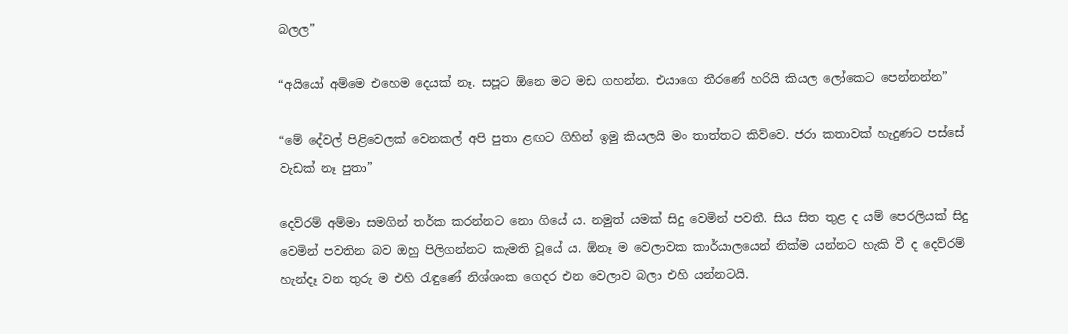බලල”

“අයියෝ අම්මෙ එහෙම දෙයක් නෑ. සපූට ඕනෙ මට මඩ ගහන්න. එයාගෙ තීරණේ හරියි කියල ලෝකෙට පෙන්නන්න”

“මේ දේවල් පිළිවෙලක් වෙනකල් අපි පුතා ළඟට ගිහින් ඉමු කියලයි මං තාත්තට කිව්වෙ. ජරා කතාවක් හැදුණට පස්සේ වැඩක් නෑ පුතා”

දෙව්රම් අම්මා සමගින් තර්ක කරන්නට නො ගියේ ය. නමුත් යමක් සිදු වෙමින් පවතී. සිය සිත තුළ ද යම් පෙරලියක් සිදු වෙමින් පවතින බව ඔහු පිලිගන්නට කැමති වූයේ ය. ඕනෑ ම වෙලාවක කාර්යාලයෙන් නික්ම යන්නට හැකි වී ද දෙව්රම් හැන්දෑ වන තුරු ම එහි රැඳුණේ නිශ්ශංක ගෙදර එන වෙලාව බලා එහි යන්නටයි.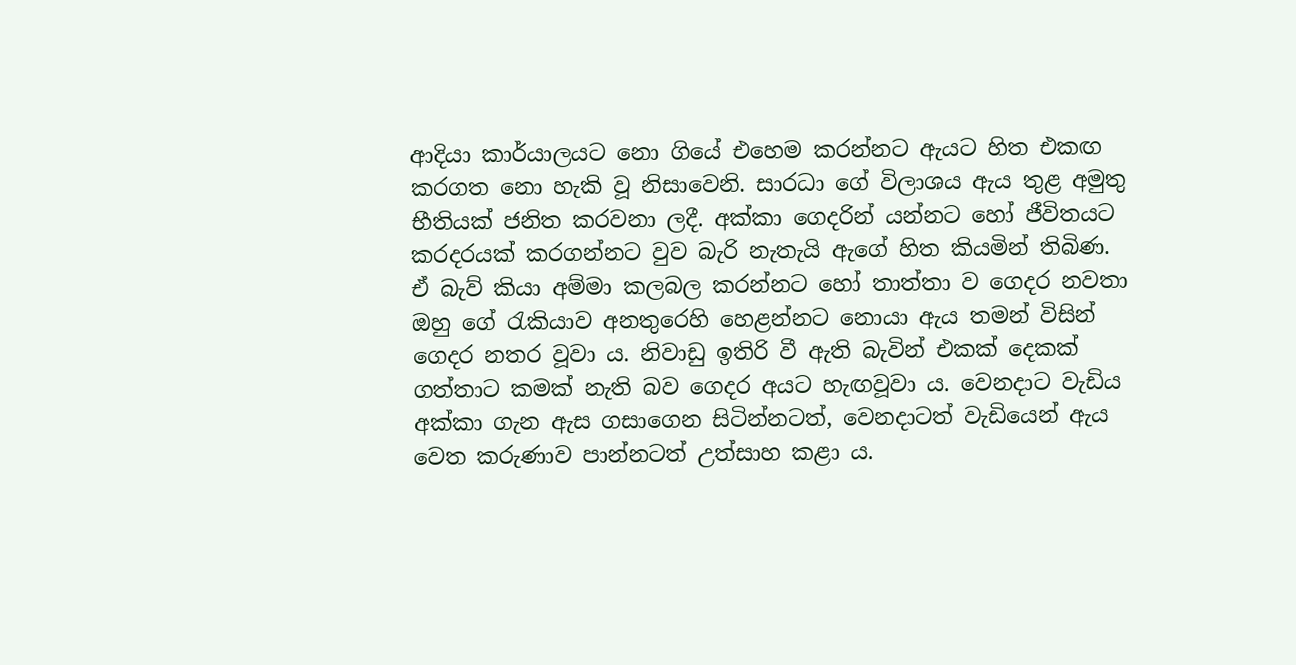ආදියා කාර්යාලයට නො ගියේ එහෙම කරන්නට ඇයට හිත එකඟ කරගත නො හැකි වූ නිසාවෙනි. සාරධා ගේ විලාශය ඇය තුළ අමුතු භීතියක් ජනිත කරවනා ලදී. අක්කා ගෙදරින් යන්නට හෝ ජීවිතයට කරදරයක් කරගන්නට වුව බැරි නැතැයි ඇගේ හිත කියමින් තිබිණ. ඒ බැව් කියා අම්මා කලබල කරන්නට හෝ තාත්තා ව ගෙදර නවතා ඔහු ගේ රැකියාව අනතුරෙහි හෙළන්නට නොයා ඇය තමන් විසින් ගෙදර නතර වූවා ය. නිවාඩු ඉතිරි වී ඇති බැවින් එකක් දෙකක් ගත්තාට කමක් නැති බව ගෙදර අයට හැඟවූවා ය. වෙනදාට වැඩිය අක්කා ගැන ඇස ගසාගෙන සිටින්නටත්, වෙනදාටත් වැඩියෙන් ඇය වෙත කරුණාව පාන්නටත් උත්සාහ කළා ය.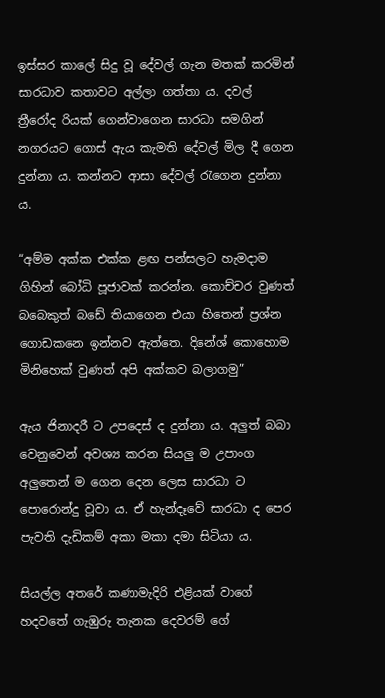ඉස්සර කාලේ සිදු වූ දේවල් ගැන මතක් කරමින් සාරධාව කතාවට අල්ලා ගත්තා ය. දවල් ත්‍රීරෝද රියක් ගෙන්වාගෙන සාරධා සමගින් නගරයට ගොස් ඇය කැමති දේවල් මිල දී ගෙන දුන්නා ය. කන්නට ආසා දේවල් රැගෙන දුන්නා ය.

“අම්ම අක්ක එක්ක ළඟ පන්සලට හැමදාම ගිහින් බෝධි පූජාවක් කරන්න. කොච්චර වුණත් බබෙකුත් බඩේ තියාගෙන එයා හිතෙන් ප්‍රශ්න ගොඩකනෙ ඉන්නව ඇත්තෙ. දිනේශ් කොහොම මිනිහෙක් වුණත් අපි අක්කව බලාගමු”

ඇය ජිනාදරී ට උපදෙස් ද දුන්නා ය. අලුත් බබා වෙනුවෙන් අවශ්‍ය කරන සියලු ම උපාංග අලුතෙන් ම ගෙන දෙන ලෙස සාරධා ට පොරොන්දු වූවා ය. ඒ හැන්දෑවේ සාරධා ද පෙර පැවති දැඩිකම් අකා මකා දමා සිටියා ය.

සියල්ල අතරේ කණාමැදිරි එළියක් වාගේ හදවතේ ගැඹුරු තැනක දෙවරම් ගේ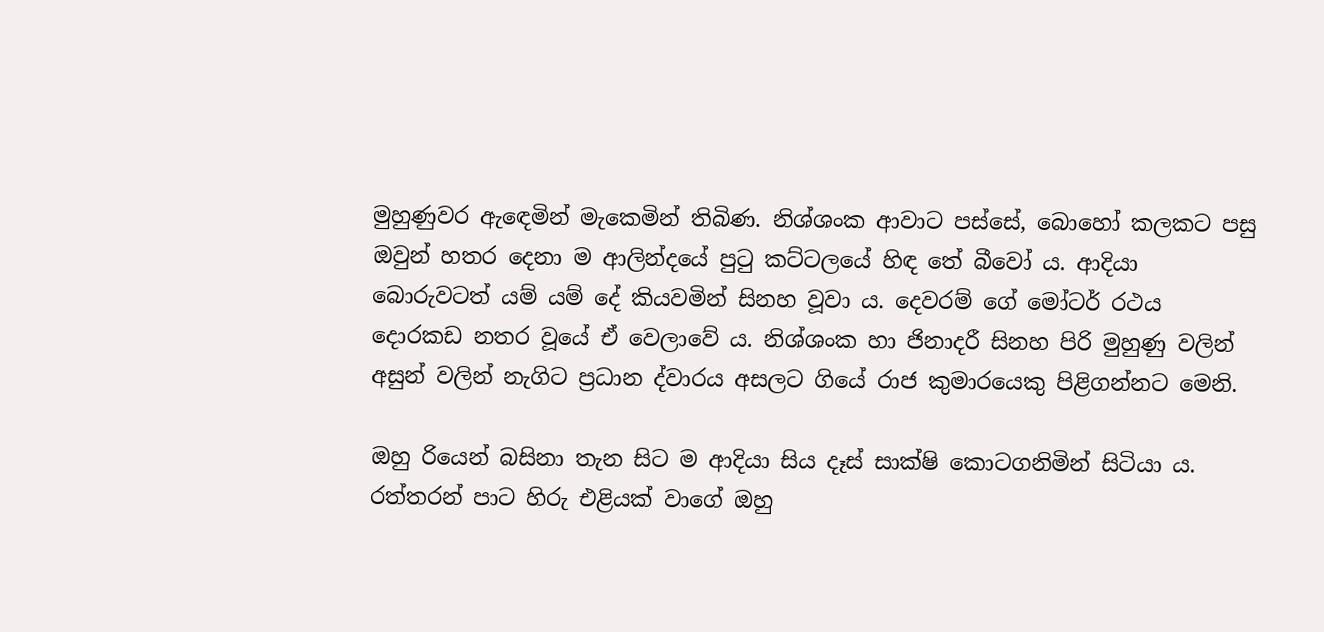මුහුණුවර ඇඳෙමින් මැකෙමින් තිබිණ. නිශ්ශංක ආවාට පස්සේ, බොහෝ කලකට පසු ඔවුන් හතර දෙනා ම ආලින්දයේ පුටු කට්ටලයේ හිඳ තේ බීවෝ ය. ආදියා බොරුවටත් යම් යම් දේ කියවමින් සිනහ වූවා ය. දෙවරම් ගේ මෝටර් රථය දොරකඩ නතර වූයේ ඒ වෙලාවේ ය. නිශ්ශංක හා ජිනාදරී සිනහ පිරි මුහුණු වලින් අසුන් වලින් නැගිට ප්‍රධාන ද්වාරය අසලට ගියේ රාජ කුමාරයෙකු පිළිගන්නට මෙනි.

ඔහු රියෙන් බසිනා තැන සිට ම ආදියා සිය දෑස් සාක්ෂි කොටගනිමින් සිටියා ය. රත්තරන් පාට හිරු එළියක් වාගේ ඔහු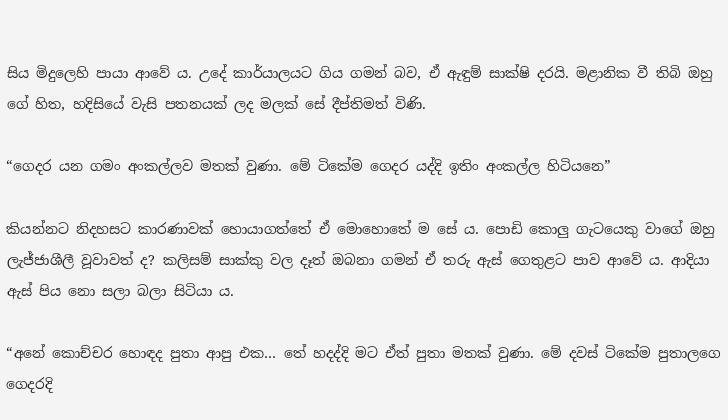සිය මිදුලෙහි පායා ආවේ ය. උදේ කාර්යාලයට ගිය ගමන් බව, ඒ ඇඳුම් සාක්ෂි දරයි. මළානික වී තිබි ඔහු ගේ හිත, හදිසියේ වැසි පතනයක් ලද මලක් සේ දීප්තිමත් විණි.

“ගෙදර යන ගමං අංකල්ලව මතක් වුණා. මේ ටිකේම ගෙදර යද්දි ඉතිං අංකල්ල හිටියනෙ”

කියන්නට නිදහසට කාරණාවක් හොයාගත්තේ ඒ මොහොතේ ම සේ ය. පොඩි කොලු ගැටයෙකු වාගේ ඔහු ලැජ්ජාශීලී වූවාවත් ද? කලිසම් සාක්කු වල දෑත් ඔබනා ගමන් ඒ තරු ඇස් ගෙතුළට පාව ආවේ ය. ආදියා ඇස් පිය නො සලා බලා සිටියා ය.

“අනේ කොච්චර හොඳද පුතා ආපු එක… තේ හදද්දි මට ඒත් පුතා මතක් වුණා. මේ දවස් ටිකේම පුතාලගෙ ගෙදරදි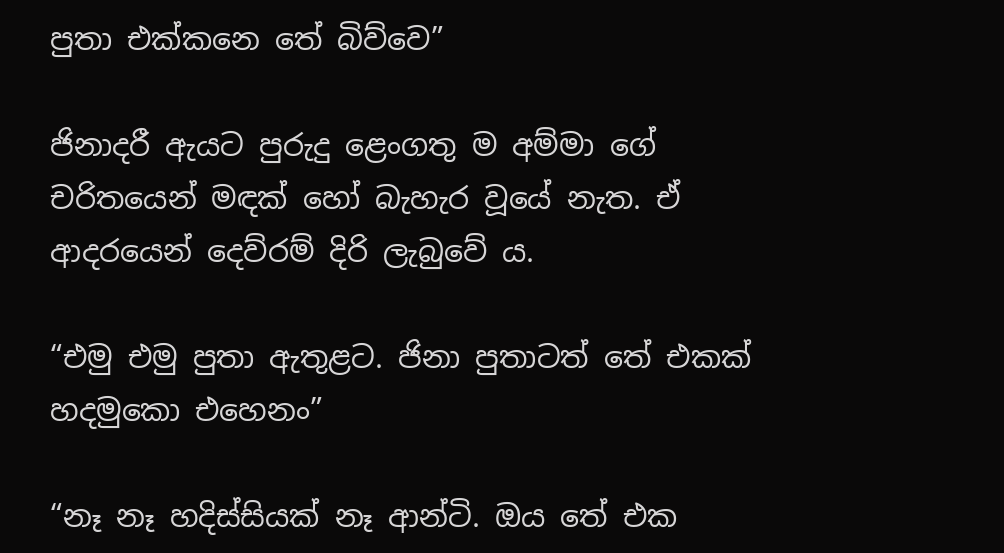පුතා එක්කනෙ තේ බිව්වෙ”

ජිනාදරී ඇයට පුරුදු ළෙංගතු ම අම්මා ගේ චරිතයෙන් මඳක් හෝ බැහැර වූයේ නැත. ඒ ආදරයෙන් දෙව්රම් දිරි ලැබුවේ ය.

“එමු එමු පුතා ඇතුළට. ජිනා පුතාටත් තේ එකක් හදමුකො එහෙනං”

“නෑ නෑ හදිස්සියක් නෑ ආන්ටි. ඔය තේ එක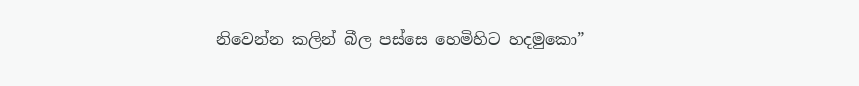නිවෙන්න කලින් බීල පස්සෙ හෙමිහිට හදමුකො”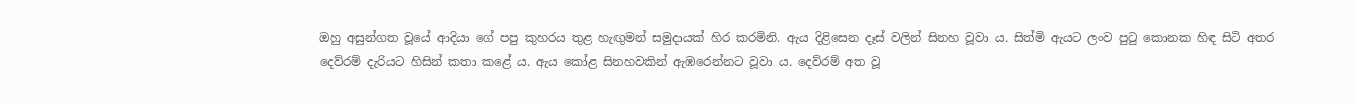ඔහු අසුන්ගත වූයේ ආදියා ගේ පපු කුහරය තුළ හැඟුමන් සමුදායක් හිර කරමිනි. ඇය දිළිසෙන දෑස් වලින් සිනහ වූවා ය. සිත්මි ඇයට ලංව පුටු කොනක හිඳ සිටි අතර දෙව්රම් දැරියට හිසින් කතා කළේ ය. ඇය කෝළ සිනහවකින් ඇඹරෙන්නට වූවා ය. දෙව්රම් අත වූ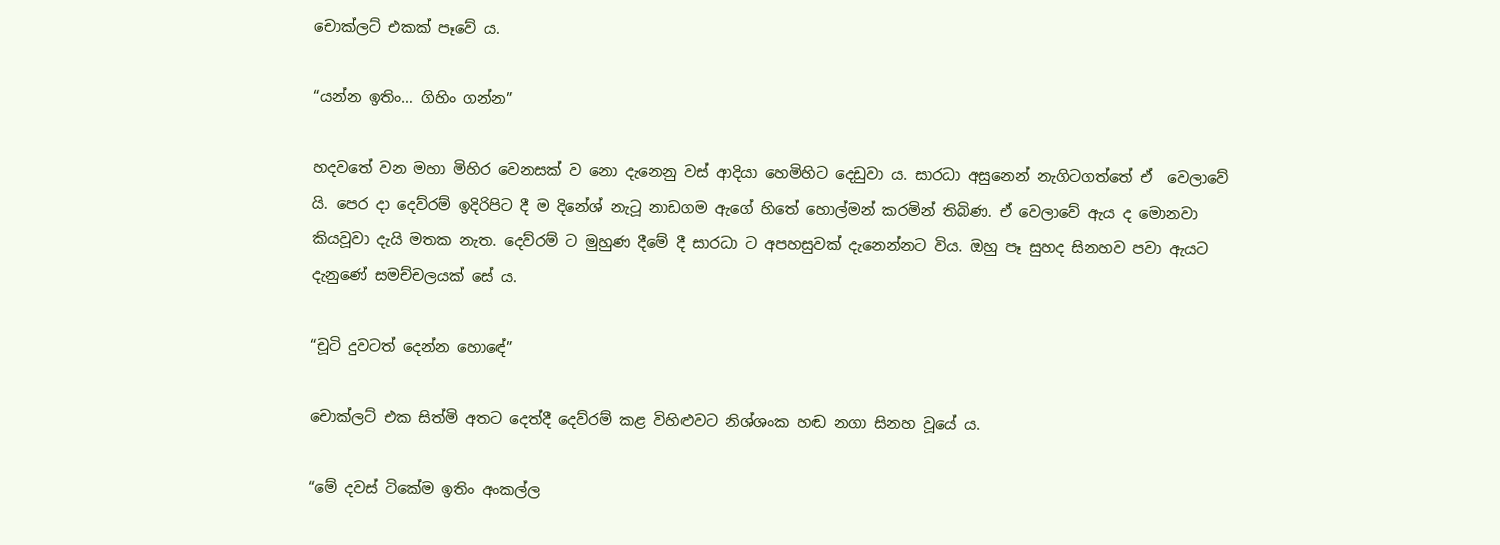චොක්ලට් එකක් පෑවේ ය.

“යන්න ඉතිං… ගිහිං ගන්න”

හදවතේ වන මහා මිහිර වෙනසක් ව නො දැනෙනු වස් ආදියා හෙමිහිට දෙඩුවා ය. සාරධා අසුනෙන් නැගිටගත්තේ ඒ  වෙලාවේ යි. පෙර දා දෙව්රම් ඉදිරිපිට දී ම දිනේශ් නැටූ නාඩගම ඇගේ හිතේ හොල්මන් කරමින් තිබිණ. ඒ වෙලාවේ ඇය ද මොනවා කියවූවා දැයි මතක නැත. දෙව්රම් ට මුහුණ දීමේ දී සාරධා ට අපහසුවක් දැනෙන්නට විය. ඔහු පෑ සුහද සිනහව පවා ඇයට දැනුණේ සමච්චලයක් සේ ය.

“චූටි දුවටත් දෙන්න හොඳේ”

චොක්ලට් එක සිත්මි අතට දෙත්දී දෙව්රම් කළ විහිළුවට නිශ්ශංක හඬ නගා සිනහ වූයේ ය.

“මේ දවස් ටිකේම ඉතිං අංකල්ල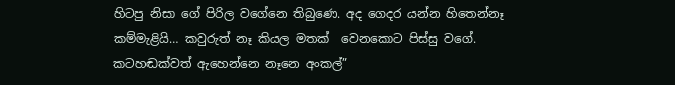හිටපු නිසා ගේ පිරිල වගේනෙ තිබුණෙ. අද ගෙදර යන්න හිතෙන්නෑ කම්මැළියි… කවුරුත් නෑ කියල මතක්  වෙනකොට පිස්සු වගේ. කටහඬක්වත් ඇහෙන්නෙ නෑනෙ අංකල්”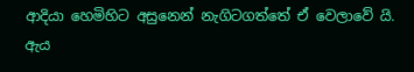ආදියා හෙමිහිට අසුනෙන් නැගිටගත්තේ ඒ වෙලාවේ යි. ඇය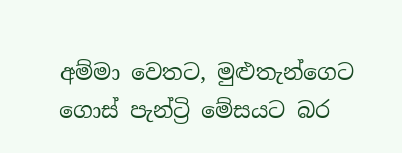අම්මා වෙතට, මුළුතැන්ගෙට ගොස් පැන්ට්‍රි මේසයට බර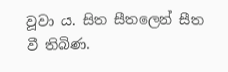වූවා ය. සිත සීතලෙන් සීත වී තිබිණ.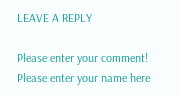LEAVE A REPLY

Please enter your comment!
Please enter your name here